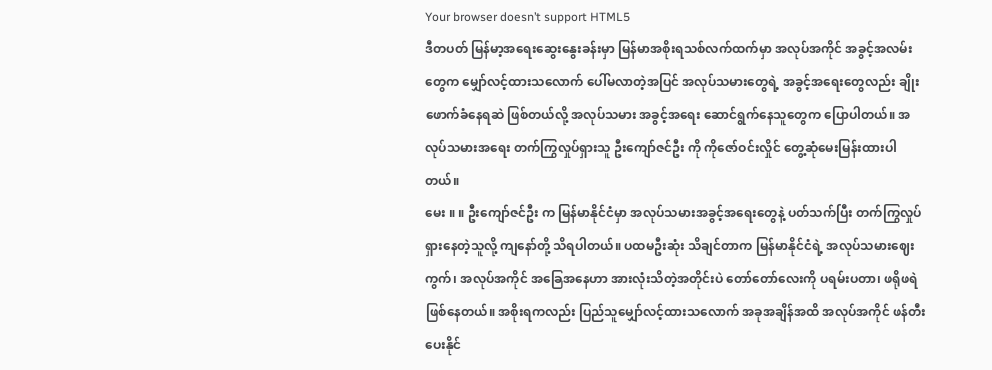Your browser doesn’t support HTML5
ဒီတပတ် မြန်မာ့အရေးဆွေးနွေးခန်းမှာ မြန်မာအစိုးရသစ်လက်ထက်မှာ အလုပ်အကိုင် အခွင့်အလမ်းတွေက မျှော်လင့်ထားသလောက် ပေါ်မလာတဲ့အပြင် အလုပ်သမားတွေရဲ့ အခွင့်အရေးတွေလည်း ချိုးဖောက်ခံနေရဆဲ ဖြစ်တယ်လို့ အလုပ်သမား အခွင့်အရေး ဆောင်ရွက်နေသူတွေက ပြောပါတယ်။ အလုပ်သမားအရေး တက်ကြွလှုပ်ရှားသူ ဦးကျော်ဇင်ဦး ကို ကိုဇော်ဝင်းလှိုင် တွေ့ဆုံမေးမြန်းထားပါတယ်။
မေး ။ ။ ဦးကျော်ဇင်ဦး က မြန်မာနိုင်ငံမှာ အလုပ်သမားအခွင့်အရေးတွေနဲ့ ပတ်သက်ပြီး တက်ကြွလှုပ်ရှားနေတဲ့သူလို့ ကျနော်တို့ သိရပါတယ်။ ပထမဦးဆုံး သိချင်တာက မြန်မာနိုင်ငံရဲ့ အလုပ်သမားဈေးကွက်၊ အလုပ်အကိုင် အခြေအနေဟာ အားလုံးသိတဲ့အတိုင်းပဲ တော်တော်လေးကို ပရမ်းပတာ၊ ဖရိုဖရဲ ဖြစ်နေတယ်။ အစိုးရကလည်း ပြည်သူမျှော်လင့်ထားသလောက် အခုအချိန်အထိ အလုပ်အကိုင် ဖန်တီးပေးနိုင်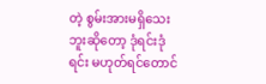တဲ့ စွမ်းအားမရှိသေးဘူးဆိုတော့ ဒုံရင်းဒုံရင်း မဟုတ်ရင်တောင်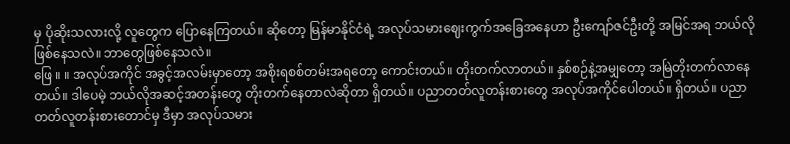မှ ပိုဆိုးသလားလို့ လူတွေက ပြောနေကြတယ်။ ဆိုတော့ မြန်မာနိုင်ငံရဲ့ အလုပ်သမားဈေးကွက်အခြေအနေဟာ ဦးကျော်ဇင်ဦးတို့ အမြင်အရ ဘယ်လိုဖြစ်နေသလဲ။ ဘာတွေဖြစ်နေသလဲ။
ဖြေ ။ ။ အလုပ်အကိုင် အခွင့်အလမ်းမှာတော့ အစိုးရစစ်တမ်းအရတော့ ကောင်းတယ်။ တိုးတက်လာတယ်။ နှစ်စဉ်နဲ့အမျှတော့ အမြဲတိုးတက်လာနေတယ်။ ဒါပေမဲ့ ဘယ်လိုအဆင့်အတန်းတွေ တိုးတက်နေတာလဲဆိုတာ ရှိတယ်။ ပညာတတ်လူတန်းစားတွေ အလုပ်အကိုင်ပေါတယ်။ ရှိတယ်။ ပညာတတ်လူတန်းစားတောင်မှ ဒီမှာ အလုပ်သမား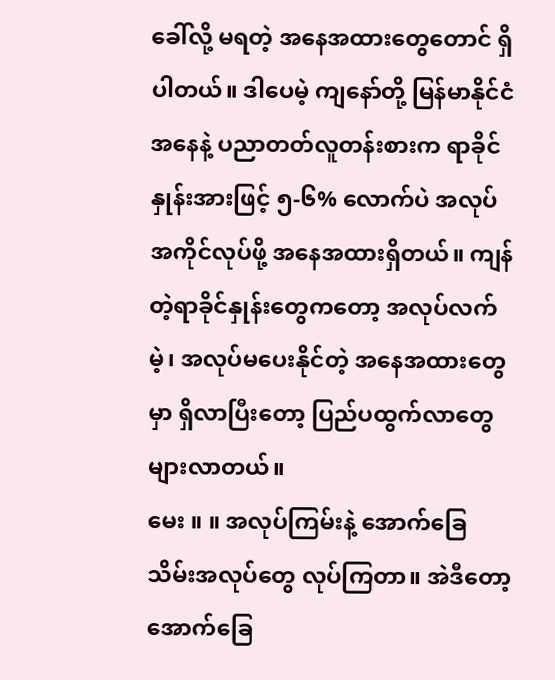ခေါ်လို့ မရတဲ့ အနေအထားတွေတောင် ရှိပါတယ်။ ဒါပေမဲ့ ကျနော်တို့ မြန်မာနိုင်ငံအနေနဲ့ ပညာတတ်လူတန်းစားက ရာခိုင်နှုန်းအားဖြင့် ၅-၆% လောက်ပဲ အလုပ်အကိုင်လုပ်ဖို့ အနေအထားရှိတယ်။ ကျန်တဲ့ရာခိုင်နှုန်းတွေကတော့ အလုပ်လက်မဲ့၊ အလုပ်မပေးနိုင်တဲ့ အနေအထားတွေမှာ ရှိလာပြီးတော့ ပြည်ပထွက်လာတွေ များလာတယ်။
မေး ။ ။ အလုပ်ကြမ်းနဲ့ အောက်ခြေသိမ်းအလုပ်တွေ လုပ်ကြတာ။ အဲဒီတော့ အောက်ခြေ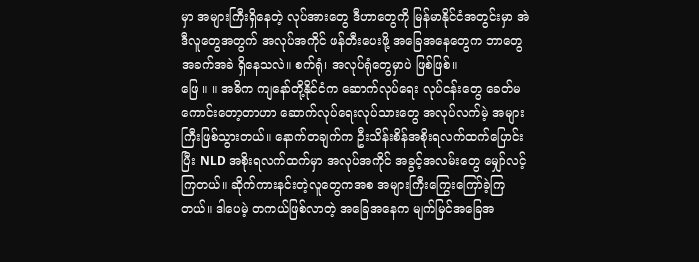မှာ အများကြီးရှိနေတဲ့ လုပ်အားတွေ ဒီဟာတွေကို မြန်မာနိုင်ငံအတွင်းမှာ အဲဒီလူတွေအတွက် အလုပ်အကိုင် ဖန်တီးပေးဖို့ အခြေအနေတွေက ဘာတွေအခက်အခဲ ရှိနေသလဲ။ စက်ရုံ၊ အလုပ်ရုံတွေမှာပဲ ဖြစ်ဖြစ်။
ဖြေ ။ ။ အဓိက ကျနော်တို့နိုင်ငံက ဆောက်လုပ်ရေး လုပ်ငန်းတွေ ခေတ်မကောင်းတော့တာဟာ ဆောက်လုပ်ရေးလုပ်သားတွေ အလုပ်လက်မဲ့ အများကြီးဖြစ်သွားတယ်။ နောက်တချက်က ဦးသိန်းစိန်အစိုးရလက်ထက်ပြောင်းပြီး NLD အစိုးရလက်ထက်မှာ အလုပ်အကိုင် အခွင့်အလမ်းတွေ မျှော်လင့်ကြတယ်။ ဆိုက်ကားနင်းတဲ့လူတွေကအစ အများကြီးကြွေးကြော်ခဲ့ကြတယ်။ ဒါပေမဲ့ တကယ်ဖြစ်လာတဲ့ အခြေအနေက မျက်မြင်အခြေအ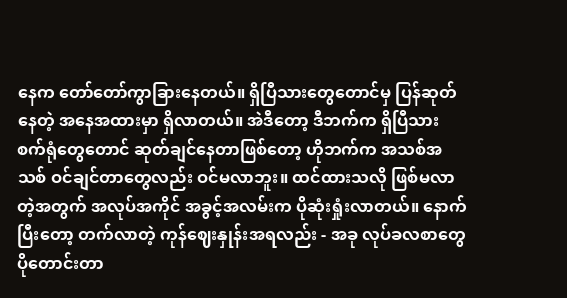နေက တော်တော်ကွာခြားနေတယ်။ ရှိပြီသားတွေတောင်မှ ပြန်ဆုတ်နေတဲ့ အနေအထားမှာ ရှိလာတယ်။ အဲဒီတော့ ဒီဘက်က ရှိပြီသား စက်ရုံတွေတောင် ဆုတ်ချင်နေတာဖြစ်တော့ ဟိုဘက်က အသစ်အသစ် ဝင်ချင်တာတွေလည်း ဝင်မလာဘူး။ ထင်ထားသလို ဖြစ်မလာတဲ့အတွက် အလုပ်အကိုင် အခွင့်အလမ်းက ပိုဆုံးရှုံးလာတယ်။ နောက်ပြီးတော့ တက်လာတဲ့ ကုန်ဈေးနှုန်းအရလည်း - အခု လုပ်ခလစာတွေ ပိုတောင်းတာ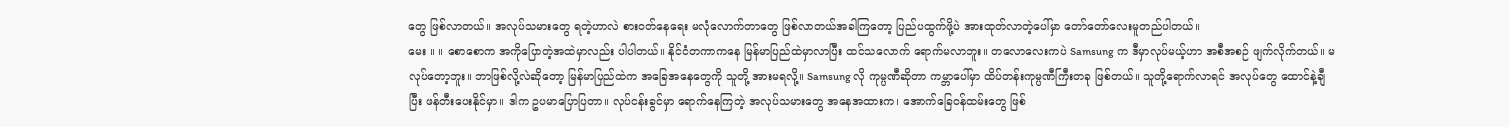တွေ ဖြစ်လာတယ်။ အလုပ်သမားတွေ ရတဲ့ဟာလဲ စားဝတ်နေရေး မလုံလောက်တာတွေ ဖြစ်လာတယ်အခါကြတော့ ပြည်ပထွက်ဖို့ပဲ အားထုတ်လာတဲ့ပေါ်မှာ တော်တော်လေးမူတည်ပါတယ်။
မေး ။ ။ စောစောက အကိုပြောတဲ့အထဲမှာလည်း ပါပါတယ်။ နိုင်ငံတကာကနေ မြန်မာပြည်ထဲမှာလာပြီး ထင်သလောက် ရောက်မလာဘူး။ တလောလေးကပဲ Samsung က ဒီမှာလုပ်မယ့်ဟာ အစီအစဉ် ဖျက်လိုက်တယ်။ မလုပ်တော့ဘူး။ ဘာဖြစ်လို့လဲဆိုတော့ မြန်မာပြည်ထဲက အခြေအနေတွေကို သူတို့ အားမရလို့။ Samsung လို ကုမ္ပဏီဆိုတာ ကမ္ဘာပေါ်မှာ ထိပ်တန်းကုမ္ပဏီကြီးတခု ဖြစ်တယ်။ သူတို့ရောက်လာရင် အလုပ်တွေ ထောင်နဲ့ချီပြီး ဖန်တီးပေးနိုင်မှာ။ ဒါက ဥပမာပြောပြတာ။ လုပ်ငန်းခွင်မှာ ရောက်နေကြတဲ့ အလုပ်သမားတွေ အနေအထားက၊ အောက်ခြေဝန်ထမ်းတွေ ဖြစ်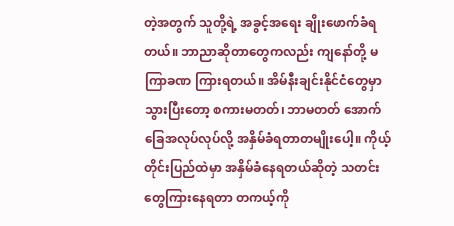တဲ့အတွက် သူတို့ရဲ့ အခွင့်အရေး ချိုးဖောက်ခံရတယ်။ ဘာညာဆိုတာတွေကလည်း ကျနော်တို့ မကြာခဏ ကြားရတယ်။ အိမ်နီးချင်းနိုင်ငံတွေမှာ သွားပြီးတော့ စကားမတတ်၊ ဘာမတတ် အောက်ခြေအလုပ်လုပ်လို့ အနှိမ်ခံရတာတမျိုးပေါ့။ ကိုယ့်တိုင်းပြည်ထဲမှာ အနှိမ်ခံနေရတယ်ဆိုတဲ့ သတင်းတွေကြားနေရတာ တကယ့်ကို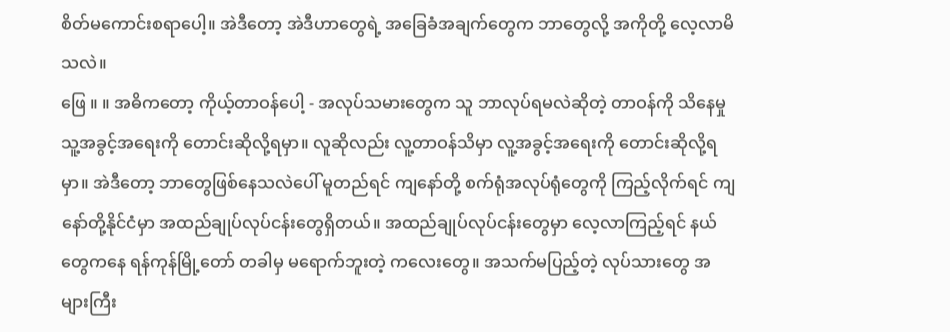စိတ်မကောင်းစရာပေါ့။ အဲဒီတော့ အဲဒီဟာတွေရဲ့ အခြေခံအချက်တွေက ဘာတွေလို့ အကိုတို့ လေ့လာမိသလဲ။
ဖြေ ။ ။ အဓိကတော့ ကိုယ့်တာဝန်ပေါ့ - အလုပ်သမားတွေက သူ ဘာလုပ်ရမလဲဆိုတဲ့ တာဝန်ကို သိနေမှု သူ့အခွင့်အရေးကို တောင်းဆိုလို့ရမှာ။ လူဆိုလည်း လူ့တာဝန်သိမှာ လူ့အခွင့်အရေးကို တောင်းဆိုလို့ရမှာ။ အဲဒီတော့ ဘာတွေဖြစ်နေသလဲပေါ် မူတည်ရင် ကျနော်တို့ စက်ရုံအလုပ်ရုံတွေကို ကြည့်လိုက်ရင် ကျနော်တို့နိုင်ငံမှာ အထည်ချုပ်လုပ်ငန်းတွေရှိတယ်။ အထည်ချုပ်လုပ်ငန်းတွေမှာ လေ့လာကြည့်ရင် နယ်တွေကနေ ရန်ကုန်မြို့တော် တခါမှ မရောက်ဘူးတဲ့ ကလေးတွေ။ အသက်မပြည့်တဲ့ လုပ်သားတွေ အများကြီး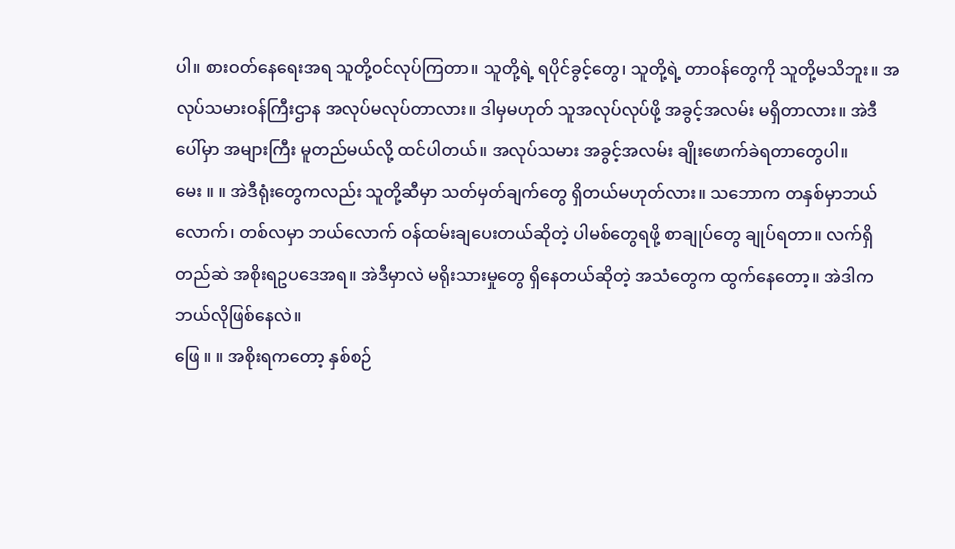ပါ။ စားဝတ်နေရေးအရ သူတို့ဝင်လုပ်ကြတာ။ သူတို့ရဲ့ ရပိုင်ခွင့်တွေ၊ သူတို့ရဲ့ တာဝန်တွေကို သူတို့မသိဘူး။ အလုပ်သမားဝန်ကြီးဌာန အလုပ်မလုပ်တာလား။ ဒါမှမဟုတ် သူအလုပ်လုပ်ဖို့ အခွင့်အလမ်း မရှိတာလား။ အဲဒီပေါ်မှာ အများကြီး မူတည်မယ်လို့ ထင်ပါတယ်။ အလုပ်သမား အခွင့်အလမ်း ချိုးဖောက်ခဲရတာတွေပါ။
မေး ။ ။ အဲဒီရုံးတွေကလည်း သူတို့ဆီမှာ သတ်မှတ်ချက်တွေ ရှိတယ်မဟုတ်လား။ သဘောက တနှစ်မှာဘယ်လောက်၊ တစ်လမှာ ဘယ်လောက် ဝန်ထမ်းချပေးတယ်ဆိုတဲ့ ပါမစ်တွေရဖို့ စာချုပ်တွေ ချုပ်ရတာ။ လက်ရှိတည်ဆဲ အစိုးရဥပဒေအရ။ အဲဒီမှာလဲ မရိုးသားမှုတွေ ရှိနေတယ်ဆိုတဲ့ အသံတွေက ထွက်နေတော့။ အဲဒါက ဘယ်လိုဖြစ်နေလဲ။
ဖြေ ။ ။ အစိုးရကတော့ နှစ်စဉ်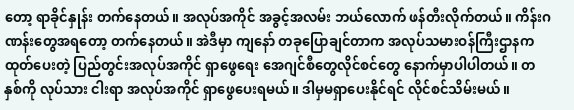တော့ ရာခိုင်နှုန်း တက်နေတယ်။ အလုပ်အကိုင် အခွင့်အလမ်း ဘယ်လောက် ဖန်တီးလိုက်တယ်။ ကိန်းဂဏန်းတွေအရတော့ တက်နေတယ်။ အဲဒီမှာ ကျနော် တခုပြောချင်တာက အလုပ်သမားဝန်ကြီးဌာနက ထုတ်ပေးတဲ့ ပြည်တွင်းအလုပ်အကိုင် ရှာဖွေရေး အေဂျင်စီတွေလိုင်စင်တွေ နောက်မှာပါပါတယ်။ တနှစ်ကို လုပ်သား ငါးရာ အလုပ်အကိုင် ရှာဖွေပေးရမယ်။ ဒါမှမရှာပေးနိုင်ရင် လိုင်စင်သိမ်းမယ်။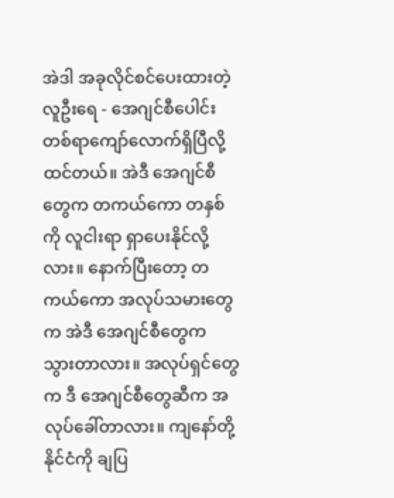အဲဒါ အခုလိုင်စင်ပေးထားတဲ့လူဦးရေ - အေဂျင်စီပေါင်း တစ်ရာကျော်လောက်ရှိပြီလို့ ထင်တယ်။ အဲဒီ အေဂျင်စီတွေက တကယ်ကော တနှစ်ကို လူငါးရာ ရှာပေးနိုင်လို့လား။ နောက်ပြီးတော့ တကယ်ကော အလုပ်သမားတွေက အဲဒီ အေဂျင်စီတွေက သွားတာလား။ အလုပ်ရှင်တွေက ဒီ အေဂျင်စီတွေဆီက အလုပ်ခေါ်တာလား။ ကျနော်တို့ နိုင်ငံကို ချပြ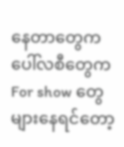နေတာတွေက ပေါ်လစီတွေက For show တွေ များနေရင်တော့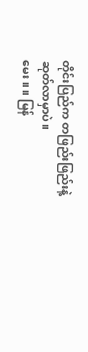တိုင်းပြည်က တဖြည်းဖြည်းနဲ့ ဆုတ်လာမှာပဲ။
မေး ။ ။ မြန်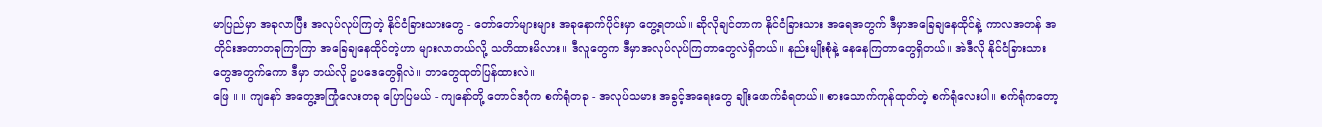မာပြည်မှာ အခုလာပြီး အလုပ်လုပ်ကြတဲ့ နိုင်ငံခြားသားတွေ - တော်တော်များများ အခုနောက်ပိုင်းမှာ တွေ့ရတယ်။ ဆိုလိုချင်တာက နိုင်ငံခြားသား အရေအတွက် ဒီမှာအခြေချနေထိုင်နဲ့ ကာလအတန် အတိုင်းအတာတခုကြာကြာ အခြေချနေထိုင်တဲ့ဟာ များလာတယ်လို့ သတိထားမိလား။ ဒီလူတွေက ဒီမှာအလုပ်လုပ်ကြတာတွေလဲရှိတယ်။ နည်းမျိုးစုံနဲ့ နေနေကြတာတွေရှိတယ်။ အဲဒီလို နိုင်ငံခြားသားတွေအတွက်ကော ဒီမှာ ဘယ်လို ဥပဒေတွေရှိလဲ။ ဘာတွေထုတ်ပြန်ထားလဲ။
ဖြေ ။ ။ ကျနော် အတွေ့အကြုံလေးတခု ပြောပြမယ် - ကျနော်တို့ တောင်ဒဂုံက စက်ရုံတခု - အလုပ်သမား အခွင့်အရေးတွေ ချိုးဖောက်ခံရတယ်။ စားသောက်ကုန်ထုတ်တဲ့ စက်ရုံလေးပါ။ စက်ရုံကတော့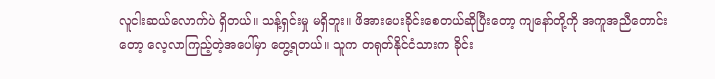လူငါးဆယ်လောက်ပဲ ရှိတယ်။ သန့်ရှင်းမှု မရှိဘူး။ ဖိအားပေးခိုင်းစေတယ်ဆိုပြီးတော့ ကျနော်တို့ကို အကူအညီတောင်းတော့ လေ့လာကြည့်တဲ့အပေါ်မှာ တွေ့ရတယ်။ သူက တရုတ်နိုင်ငံသားက ခိုင်း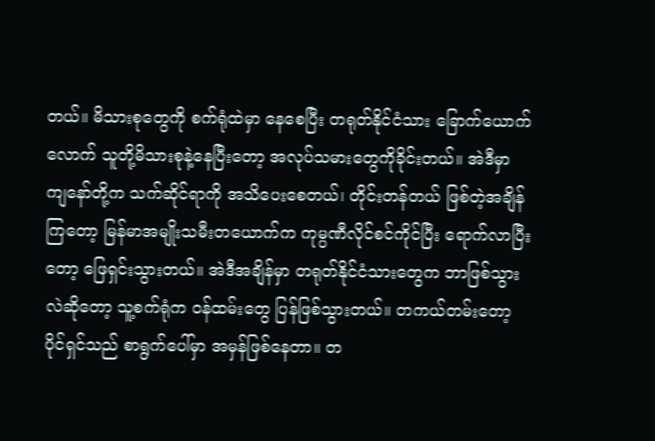တယ်။ မိသားစုတွေကို စက်ရုံထဲမှာ နေစေပြီး တရုတ်နိုင်ငံသား ခြောက်ယောက်လောက် သူတို့မိသားစုနဲ့နေပြီးတော့ အလုပ်သမားတွေကိုခိုင်းတယ်။ အဲဒီမှာ ကျနော်တို့က သက်ဆိုင်ရာကို အသိပေးစေတယ်၊ တိုင်းတန်တယ် ဖြစ်တဲ့အချိန်ကြတော့ မြန်မာအမျိုးသမီးတယောက်က ကုမ္ပဏီလိုင်စင်ကိုင်ပြီး ရောက်လာပြီးတော့ ဖြေရှင်းသွားတယ်။ အဲဒီအချိန်မှာ တရုတ်နိုင်ငံသားတွေက ဘာဖြစ်သွားလဲဆိုတော့ သူ့စက်ရုံက ဝန်ထမ်းတွေ ပြန်ဖြစ်သွားတယ်။ တကယ်တမ်းတော့ ပိုင်ရှင်သည် စာရွက်ပေါ်မှာ အမှန်ဖြစ်နေတာ။ တ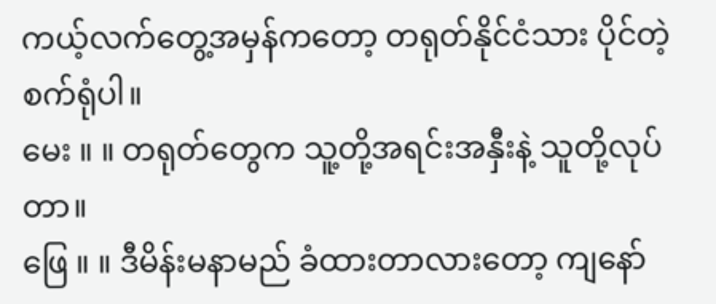ကယ့်လက်တွေ့အမှန်ကတော့ တရုတ်နိုင်ငံသား ပိုင်တဲ့စက်ရုံပါ။
မေး ။ ။ တရုတ်တွေက သူ့တို့အရင်းအနှီးနဲ့ သူတို့လုပ်တာ။
ဖြေ ။ ။ ဒီမိန်းမနာမည် ခံထားတာလားတော့ ကျနော်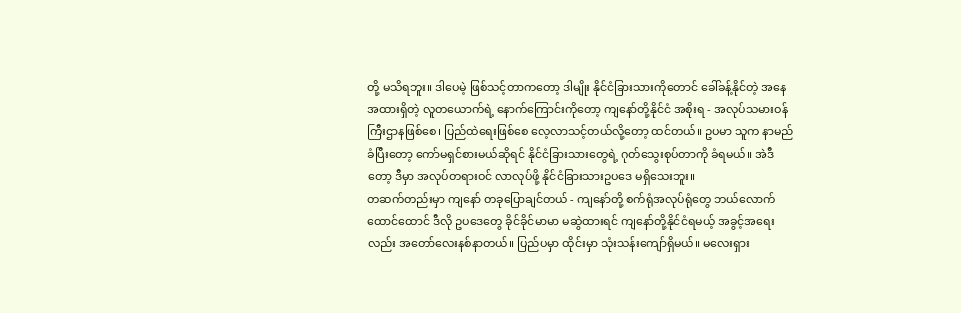တို့ မသိရဘူး။ ဒါပေမဲ့ ဖြစ်သင့်တာကတော့ ဒါမျိုး နိုင်ငံခြားသားကိုတောင် ခေါ်ခန့်နိုင်တဲ့ အနေအထားရှိတဲ့ လူတယောက်ရဲ့ နောက်ကြောင်းကိုတော့ ကျနော်တို့နိုင်ငံ အစိုးရ - အလုပ်သမားဝန်ကြီးဌာနဖြစ်စေ၊ ပြည်ထဲရေးဖြစ်စေ လေ့လာသင့်တယ်လို့တော့ ထင်တယ်။ ဥပမာ သူက နာမည်ခံပြီးတော့ ကော်မရှင်စားမယ်ဆိုရင် နိုင်ငံခြားသားတွေရဲ့ ဂုတ်သွေးစုပ်တာကို ခံရမယ်။ အဲဒီတော့ ဒီမှာ အလုပ်တရားဝင် လာလုပ်ဖို့ နိုင်ငံခြားသားဥပဒေ မရှိသေးဘူး။
တဆက်တည်းမှာ ကျနော် တခုပြောချင်တယ် - ကျနော်တို့ စက်ရုံအလုပ်ရုံတွေ ဘယ်လောက်ထောင်ထောင် ဒီလို ဥပဒေတွေ ခိုင်ခိုင်မာမာ မဆွဲထားရင် ကျနော်တို့နိုင်ငံရမယ့် အခွင့်အရေးလည်း အတော်လေးနစ်နာတယ်။ ပြည်ပမှာ ထိုင်းမှာ သုံးသန်းကျော်ရှိမယ်။ မလေးရှား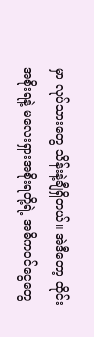မှာ လုပ်သားတွေ သိန်းနဲ့ချီရှိတယ်။ အဲဒီတော့ ထိုင်းအစိုးရနဲ့ မလေးရှားအစိုးရတို့ရဲ့ အဓိကဝင်ငွေတွေ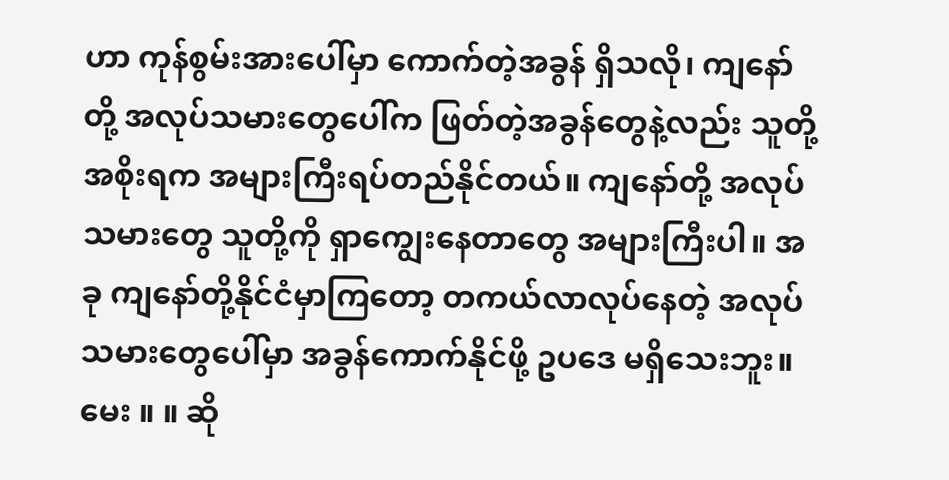ဟာ ကုန်စွမ်းအားပေါ်မှာ ကောက်တဲ့အခွန် ရှိသလို၊ ကျနော်တို့ အလုပ်သမားတွေပေါ်က ဖြတ်တဲ့အခွန်တွေနဲ့လည်း သူတို့အစိုးရက အများကြီးရပ်တည်နိုင်တယ်။ ကျနော်တို့ အလုပ်သမားတွေ သူတို့ကို ရှာကျွေးနေတာတွေ အများကြီးပါ။ အခု ကျနော်တို့နိုင်ငံမှာကြတော့ တကယ်လာလုပ်နေတဲ့ အလုပ်သမားတွေပေါ်မှာ အခွန်ကောက်နိုင်ဖို့ ဥပဒေ မရှိသေးဘူး။
မေး ။ ။ ဆို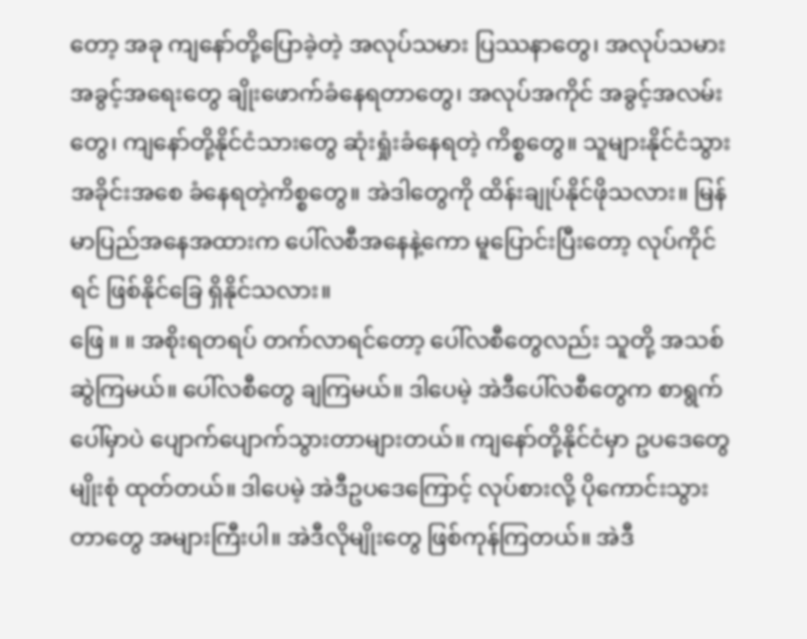တော့ အခု ကျနော်တို့ပြောခဲ့တဲ့ အလုပ်သမား ပြဿနာတွေ၊ အလုပ်သမား အခွင့်အရေးတွေ ချိုးဖောက်ခံနေရတာတွေ၊ အလုပ်အကိုင် အခွင့်အလမ်းတွေ၊ ကျနော်တို့နိုင်ငံသားတွေ ဆုံးရှုံးခံနေရတဲ့ ကိစ္စတွေ။ သူများနိုင်ငံသွား အခိုင်းအစေ ခံနေရတဲ့ကိစ္စတွေ။ အဲဒါတွေကို ထိန်းချုပ်နိုင်ဖိုသလား။ မြန်မာပြည်အနေအထားက ပေါ်လစီအနေနဲ့ကော မူပြောင်းပြီးတော့ လုပ်ကိုင်ရင် ဖြစ်နိုင်ခြေ ရှိနိုင်သလား။
ဖြေ ။ ။ အစိုးရတရပ် တက်လာရင်တော့ ပေါ်လစီတွေလည်း သူတို့ အသစ်ဆွဲကြမယ်။ ပေါ်လစီတွေ ချကြမယ်။ ဒါပေမဲ့ အဲဒီပေါ်လစီတွေက စာရွက်ပေါ်မှာပဲ ပျောက်ပျောက်သွားတာများတယ်။ ကျနော်တို့နိုင်ငံမှာ ဥပဒေတွေမျိုးစုံ ထုတ်တယ်။ ဒါပေမဲ့ အဲဒီဥပဒေကြောင့် လုပ်စားလို့ ပိုကောင်းသွားတာတွေ အများကြီးပါ။ အဲဒီလိုမျိုးတွေ ဖြစ်ကုန်ကြတယ်။ အဲဒီ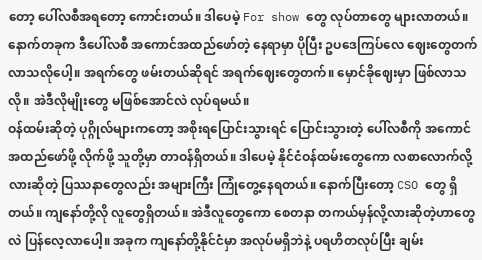တော့ ပေါ်လစီအရတော့ ကောင်းတယ်။ ဒါပေမဲ့ For show တွေ လုပ်တာတွေ များလာတယ်။ နောက်တခုက ဒီပေါ်လစီ အကောင်အထည်ဖော်တဲ့ နေရာမှာ ပိုပြီး ဥပဒေကြပ်လေ ဈေးတွေတက်လာသလိုပေါ့။ အရက်တွေ ဖမ်းတယ်ဆိုရင် အရက်ဈေးတွေတက်။ မှောင်ခိုဈေးမှာ ဖြစ်လာသလို။ အဲဒီလိုမျိုးတွေ မဖြစ်အောင်လဲ လုပ်ရမယ်။
ဝန်ထမ်းဆိုတဲ့ ပုဂ္ဂိုလ်များကတော့ အစိုးရပြောင်းသွားရင် ပြောင်းသွားတဲ့ ပေါ်လစီကို အကောင်အထည်ဖော်ဖို့ လိုက်ဖို့ သူတို့မှာ တာဝန်ရှိတယ်။ ဒါပေမဲ့ နိုင်ငံဝန်ထမ်းတွေကော လစာလောက်လို့လားဆိုတဲ့ ပြဿနာတွေလည်း အများကြီး ကြုံတွေ့နေရတယ်။ နောက်ပြီးတော့ CSO တွေ ရှိတယ်။ ကျနော်တို့လို လူတွေရှိတယ်။ အဲဒီလူတွေကော စေတနာ တကယ်မှန်လို့လားဆိုတဲ့ဟာတွေလဲ ပြန်လေ့လာပေါ့။ အခုက ကျနော်တို့နိုင်ငံမှာ အလုပ်မရှိဘဲနဲ့ ပရဟိတလုပ်ပြီး ချမ်း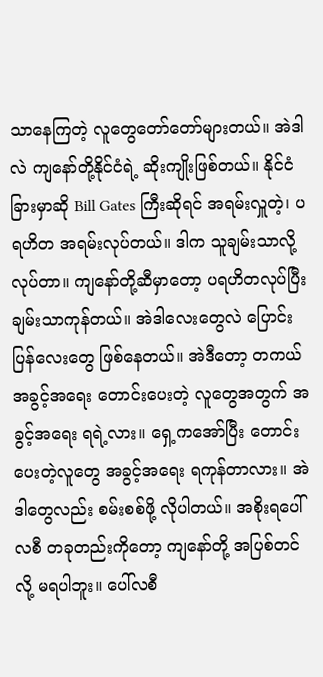သာနေကြတဲ့ လူတွေတော်တော်များတယ်။ အဲဒါလဲ ကျနော်တို့နိုင်ငံရဲ့ ဆိုးကျိုးဖြစ်တယ်။ နိုင်ငံခြားမှာဆို Bill Gates ကြီးဆိုရင် အရမ်းလှူတဲ့၊ ပရဟိတ အရမ်းလုပ်တယ်။ ဒါက သူချမ်းသာလို့ လုပ်တာ။ ကျနော်တို့ဆီမှာတော့ ပရဟိတလုပ်ပြီး ချမ်းသာကုန်တယ်။ အဲဒါလေးတွေလဲ ပြောင်းပြန်လေးတွေ ဖြစ်နေတယ်။ အဲဒီတော့ တကယ်အခွင့်အရေး တောင်းပေးတဲ့ လူတွေအတွက် အခွင့်အရေး ရရဲ့လား။ ရှေ့ကအော်ပြီး တောင်းပေးတဲ့လူတွေ အခွင့်အရေး ရကုန်တာလား။ အဲဒါတွေလည်း စမ်းစစ်ဖို့ လိုပါတယ်။ အစိုးရပေါ်လစီ တခုတည်းကိုတော့ ကျနော်တို့ အပြစ်တင်လို့ မရပါဘူး။ ပေါ်လစီ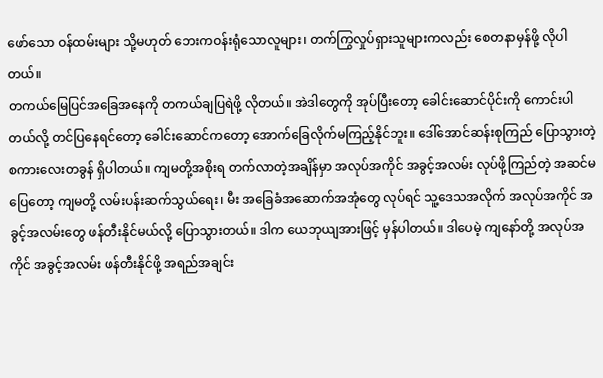ဖော်သော ဝန်ထမ်းများ သို့မဟုတ် ဘေးကဝန်းရုံသောလူများ၊ တက်ကြွလှုပ်ရှားသူများကလည်း စေတနာမှန်ဖို့ လိုပါတယ်။
တကယ်မြေပြင်အခြေအနေကို တကယ်ချပြရဲဖို့ လိုတယ်။ အဲဒါတွေကို အုပ်ပြီးတော့ ခေါင်းဆောင်ပိုင်းကို ကောင်းပါတယ်လို့ တင်ပြနေရင်တော့ ခေါင်းဆောင်ကတော့ အောက်ခြေလိုက်မကြည့်နိုင်ဘူး။ ဒေါ်အောင်ဆန်းစုကြည် ပြောသွားတဲ့ စကားလေးတခွန် ရှိပါတယ်။ ကျမတို့အစိုးရ တက်လာတဲ့အချိန်မှာ အလုပ်အကိုင် အခွင့်အလမ်း လုပ်ဖို့ကြည်တဲ့ အဆင်မပြေတော့ ကျမတို့ လမ်းပန်းဆက်သွယ်ရေး၊ မီး အခြေခံအဆောက်အအုံတွေ လုပ်ရင် သူ့ဒေသအလိုက် အလုပ်အကိုင် အခွင့်အလမ်းတွေ ဖန်တီးနိုင်မယ်လို့ ပြောသွားတယ်။ ဒါက ယေဘုယျအားဖြင့် မှန်ပါတယ်။ ဒါပေမဲ့ ကျနော်တို့ အလုပ်အကိုင် အခွင့်အလမ်း ဖန်တီးနိုင်ဖို့ အရည်အချင်း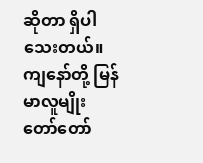ဆိုတာ ရှိပါသေးတယ်။ ကျနော်တို့ မြန်မာလူမျိုး တော်တော်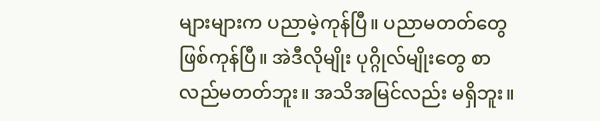များများက ပညာမဲ့ကုန်ပြီ။ ပညာမတတ်တွေ ဖြစ်ကုန်ပြီ။ အဲဒီလိုမျိုး ပုဂ္ဂိုလ်မျိုးတွေ စာလည်မတတ်ဘူး။ အသိအမြင်လည်း မရှိဘူး။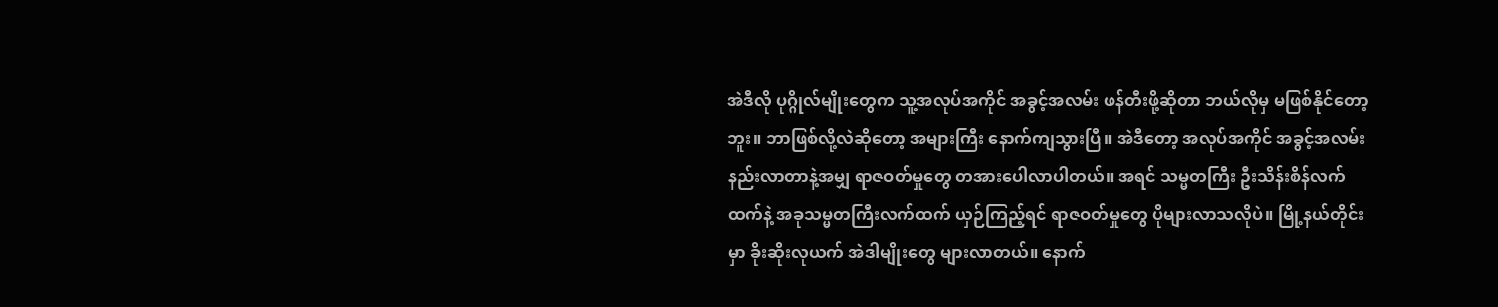အဲဒီလို ပုဂ္ဂိုလ်မျိုးတွေက သူ့အလုပ်အကိုင် အခွင့်အလမ်း ဖန်တီးဖို့ဆိုတာ ဘယ်လိုမှ မဖြစ်နိုင်တော့ဘူး။ ဘာဖြစ်လို့လဲဆိုတော့ အများကြီး နောက်ကျသွားပြီ။ အဲဒီတော့ အလုပ်အကိုင် အခွင့်အလမ်း နည်းလာတာနဲ့အမျှ ရာဇဝတ်မှုတွေ တအားပေါလာပါတယ်။ အရင် သမ္မတကြီး ဦးသိန်းစိန်လက်ထက်နဲ့ အခုသမ္မတကြီးလက်ထက် ယှဉ်ကြည့်ရင် ရာဇဝတ်မှုတွေ ပိုများလာသလိုပဲ။ မြို့နယ်တိုင်းမှာ ခိုးဆိုးလုယက် အဲဒါမျိုးတွေ များလာတယ်။ နောက်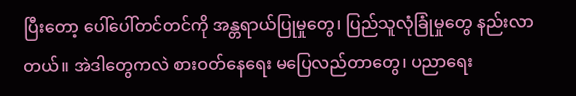ပြီးတော့ ပေါ်ပေါ်တင်တင်ကို အန္တရာယ်ပြုမှုတွေ၊ ပြည်သူလုံခြုံမှုတွေ နည်းလာတယ်။ အဲဒါတွေကလဲ စားဝတ်နေရေး မပြေလည်တာတွေ၊ ပညာရေး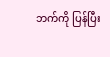ဘက်ကို ပြန်ပြီး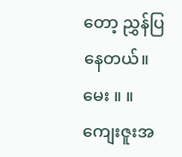တော့ ညွှန်ပြနေတယ်။
မေး ။ ။ ကျေးဇူးအ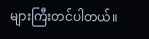များကြီးတင်ပါတယ်။